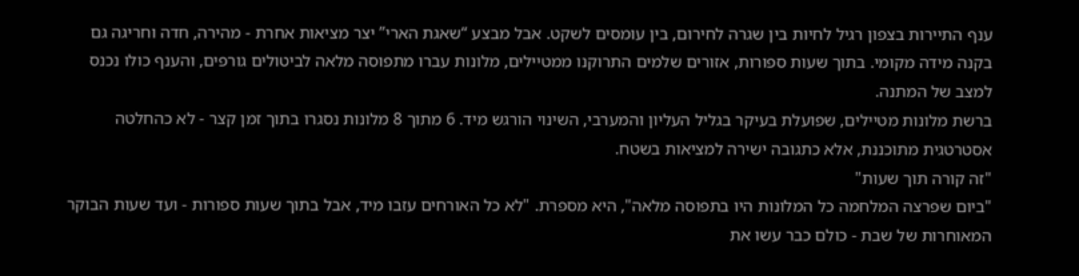ענף התיירות בצפון רגיל לחיות בין שגרה לחירום, בין עומסים לשקט. אבל מבצע “שאגת הארי” יצר מציאות אחרת - מהירה, חדה וחריגה גם בקנה מידה מקומי. בתוך שעות ספורות, אזורים שלמים התרוקנו ממטיילים, מלונות עברו מתפוסה מלאה לביטולים גורפים, והענף כולו נכנס למצב של המתנה.
ברשת מלונות מטיילים, שפועלת בעיקר בגליל העליון והמערבי, השינוי הורגש מיד. 6 מתוך 8 מלונות נסגרו בתוך זמן קצר - לא כהחלטה אסטרטגית מתוכננת, אלא כתגובה ישירה למציאות בשטח.
"זה קורה תוך שעות"
"ביום שפרצה המלחמה כל המלונות היו בתפוסה מלאה", היא מספרת. "לא כל האורחים עזבו מיד, אבל בתוך שעות ספורות - ועד שעות הבוקר המאוחרות של שבת - כולם כבר עשו את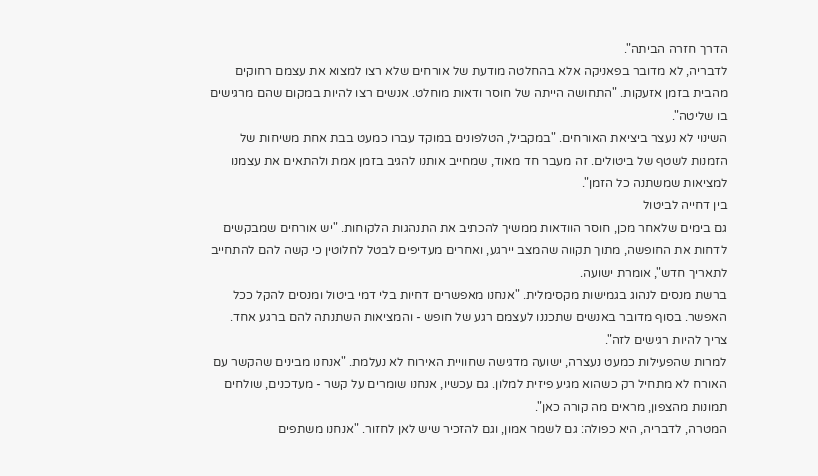הדרך חזרה הביתה".
לדבריה, לא מדובר בפאניקה אלא בהחלטה מודעת של אורחים שלא רצו למצוא את עצמם רחוקים מהבית בזמן אזעקות. "התחושה הייתה של חוסר ודאות מוחלט. אנשים רצו להיות במקום שהם מרגישים בו שליטה".
השינוי לא נעצר ביציאת האורחים. "במקביל, הטלפונים במוקד עברו כמעט בבת אחת משיחות של הזמנות לשטף של ביטולים. זה מעבר חד מאוד, שמחייב אותנו להגיב בזמן אמת ולהתאים את עצמנו למציאות שמשתנה כל הזמן".
בין דחייה לביטול
גם בימים שלאחר מכן, חוסר הוודאות ממשיך להכתיב את התנהגות הלקוחות. "יש אורחים שמבקשים לדחות את החופשה, מתוך תקווה שהמצב יירגע, ואחרים מעדיפים לבטל לחלוטין כי קשה להם להתחייב לתאריך חדש", אומרת ישועה.
ברשת מנסים לנהוג בגמישות מקסימלית. "אנחנו מאפשרים דחיות בלי דמי ביטול ומנסים להקל ככל האפשר. בסוף מדובר באנשים שתכננו לעצמם רגע של חופש - והמציאות השתנתה להם ברגע אחד. צריך להיות רגישים לזה".
למרות שהפעילות כמעט נעצרה, ישועה מדגישה שחוויית האירוח לא נעלמת. "אנחנו מבינים שהקשר עם האורח לא מתחיל רק כשהוא מגיע פיזית למלון. גם עכשיו, אנחנו שומרים על קשר - מעדכנים, שולחים תמונות מהצפון, מראים מה קורה כאן".
המטרה, לדבריה, היא כפולה: גם לשמר אמון, וגם להזכיר שיש לאן לחזור. "אנחנו משתפים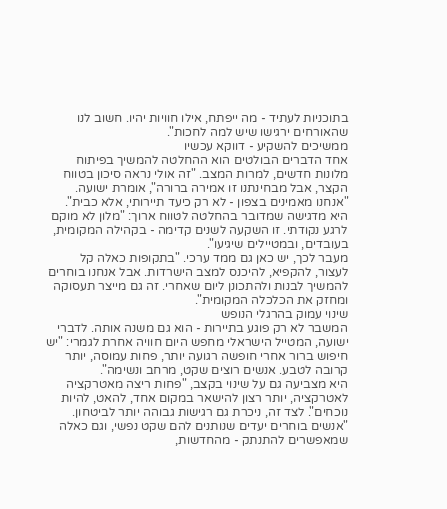בתוכניות לעתיד - מה ייפתח, אילו חוויות יהיו. חשוב לנו שהאורחים ירגישו שיש למה לחכות".
ממשיכים להשקיע - דווקא עכשיו
אחד הדברים הבולטים הוא ההחלטה להמשיך בפיתוח מלונות חדשים, למרות המצב. "זה אולי נראה סיכון בטווח הקצר, אבל מבחינתנו זו אמירה ברורה", אומרת ישועה. "אנחנו מאמינים בצפון - לא רק כיעד תיירותי, אלא כבית".
היא מדגישה שמדובר בהחלטה לטווח ארוך: "מלון לא מוקם לרגע נקודתי. זו השקעה לשנים קדימה - בקהילה המקומית, בעובדים, ובמטיילים שיגיעו".
מעבר לכך, יש כאן גם ממד ערכי. "בתקופות כאלה קל לעצור, להקפיא, להיכנס למצב הישרדות. אבל אנחנו בוחרים להמשיך לבנות ולהתכונן ליום שאחרי. זה גם מייצר תעסוקה ומחזק את הכלכלה המקומית".
שינוי עמוק בהרגלי הנופש
המשבר לא רק פוגע בתיירות - הוא גם משנה אותה. לדברי ישועה, המטייל הישראלי מחפש היום חוויה אחרת לגמרי: "יש חיפוש ברור אחרי חופשה רגועה יותר, פחות עמוסה, יותר קרובה לטבע. אנשים רוצים שקט, מרחב ונשימה".
היא מצביעה גם על שינוי בקצב, "פחות ריצה מאטרקציה לאטרקציה, יותר רצון להישאר במקום אחד, להאט, להיות נוכחים". לצד זה, ניכרת גם רגישות גבוהה יותר לביטחון. "אנשים בוחרים יעדים שנותנים להם שקט נפשי, וגם כאלה שמאפשרים להתנתק - מהחדשות,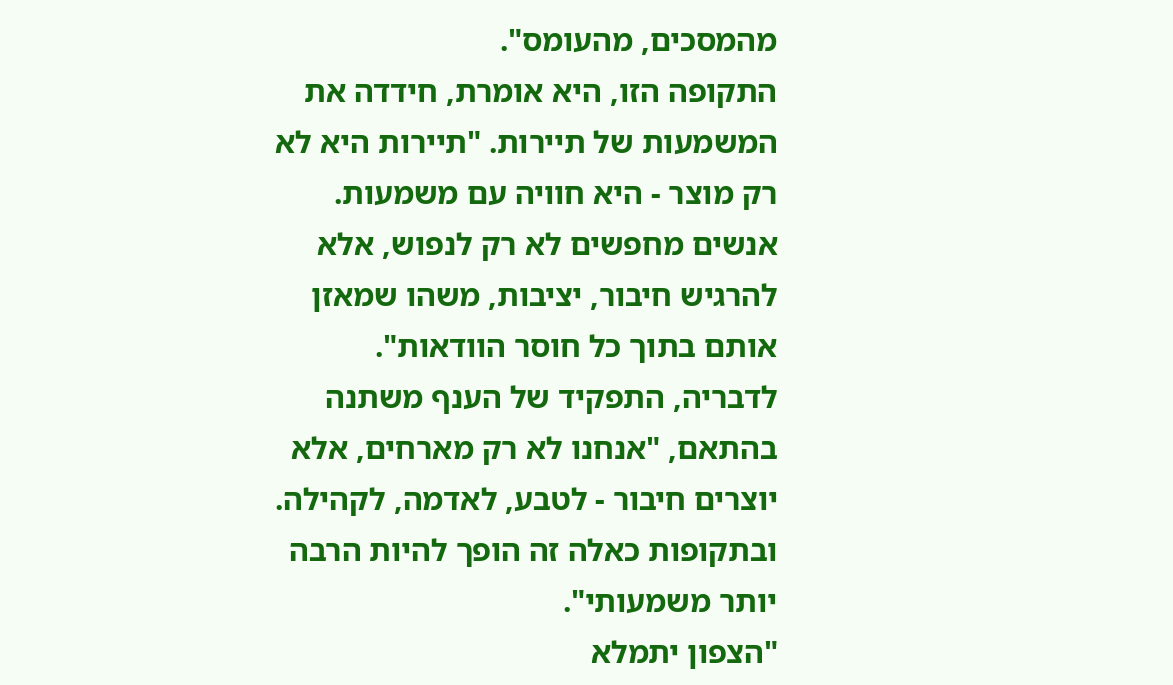מהמסכים, מהעומס".
התקופה הזו, היא אומרת, חידדה את המשמעות של תיירות. "תיירות היא לא רק מוצר - היא חוויה עם משמעות. אנשים מחפשים לא רק לנפוש, אלא להרגיש חיבור, יציבות, משהו שמאזן אותם בתוך כל חוסר הוודאות".
לדבריה, התפקיד של הענף משתנה בהתאם, "אנחנו לא רק מארחים, אלא יוצרים חיבור - לטבע, לאדמה, לקהילה. ובתקופות כאלה זה הופך להיות הרבה יותר משמעותי".
"הצפון יתמלא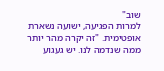שוב"
למרות הפגיעה, ישועה נשארת אופטימית. "זה יקרה מהר יותר ממה שנדמה לנו. יש געגוע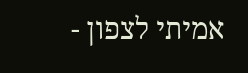אמיתי לצפון -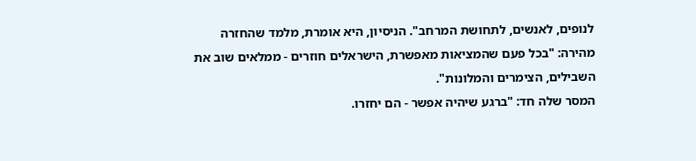לנופים, לאנשים, לתחושת המרחב". הניסיון, היא אומרת, מלמד שהחזרה מהירה: "בכל פעם שהמציאות מאפשרת, הישראלים חוזרים - ממלאים שוב את השבילים, הצימרים והמלונות".
המסר שלה חד: "ברגע שיהיה אפשר - הם יחזרו.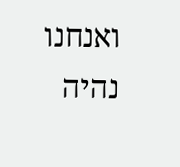ואנחנו נהיה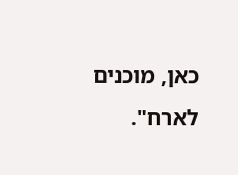כאן, מוכנים לארח".